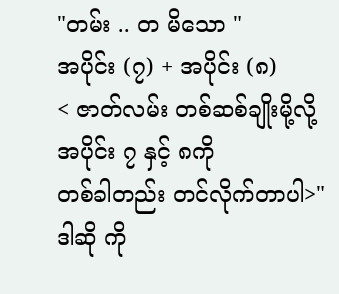"တမ်း .. တ မိသော "
အပိုင်း (၇) + အပိုင်း (၈)
< ဇာတ်လမ်း တစ်ဆစ်ချိုးမို့လို့
အပိုင်း ၇ နှင့် ၈ကို
တစ်ခါတည်း တင်လိုက်တာပါ>"ဒါဆို ကို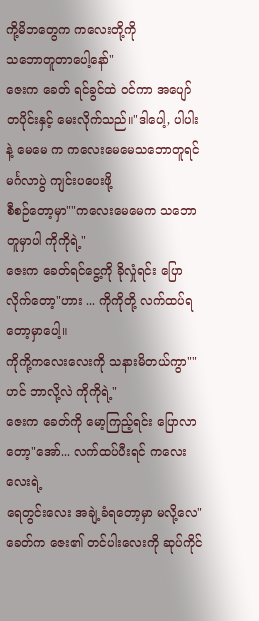ကို့မိဘတွေက ကလေးတို့ကို
သဘောတူတာပေါ့နော်"
ဇေးက ခေတ် ရင်ခွင်ထဲ ဝင်ကာ အပျော်တပိုင်းနှင့် မေးလိုက်သည်။"ဒါပေါ့, ပါပါးနဲ့ မေမေ က ကလေးမေမေသဘောတူရင် မင်္ဂလာပွဲ ကျင်းပပေးဖို့
စီစဉ်တော့မှာ""ကလေးမေမေက သဘောတူမှာပါ ကိုကိုရဲ့"
ဇေးက ခေတ်ရင်ငွေ့ကို ခိုလှုံရင်း ပြောလိုက်တော့"ဟား ... ကိုကိုတို့ လက်ထပ်ရတော့မှာပေါ့။
ကိုကို့ကလေးလေးကို သနားမိတယ်ကွာ""ဟင် ဘာလို့လဲ ကိုကိုရဲ့"
ဇေးက ခေတ်ကို မော့ကြည့်ရင်း ပြောလာတော့"အော်... လက်ထပ်ပီးရင် ကလေးလေးရဲ့
ရေတွင်းလေး အချဲ့ခံရတော့မှာ မလို့လေ"
ခေတ်က ဇေး၏ တင်ပါးလေးကို ဆုပ်ကိုင်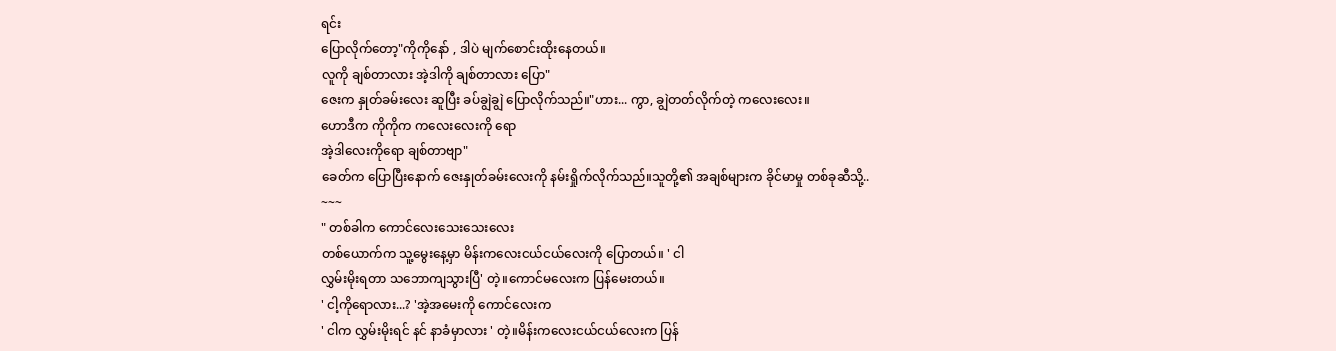ရင်း
ပြောလိုက်တော့"ကိုကိုနော် , ဒါပဲ မျက်စောင်းထိုးနေတယ်။
လူကို ချစ်တာလား အဲ့ဒါကို ချစ်တာလား ပြော"
ဇေးက နှုတ်ခမ်းလေး ဆူပြီး ခပ်ချွဲချွဲ ပြောလိုက်သည်။"ဟား... ကွာ, ချွဲတတ်လိုက်တဲ့ ကလေးလေး။
ဟောဒီက ကိုကိုက ကလေးလေးကို ရော
အဲ့ဒါလေးကိုရော ချစ်တာဗျာ"
ခေတ်က ပြောပြီးနောက် ဇေးနှုတ်ခမ်းလေးကို နမ်းရှိုက်လိုက်သည်။သူတို့၏ အချစ်များက ခိုင်မာမှု တစ်ခုဆီသို့..
~~~
" တစ်ခါက ကောင်လေးသေးသေးလေး
တစ်ယောက်က သူ့မွေးနေ့မှာ မိန်းကလေးငယ်ငယ်လေးကို ပြောတယ်။ ' ငါ
လွှမ်းမိုးရတာ သဘောကျသွားပြီ' တဲ့။ကောင်မလေးက ပြန်မေးတယ်။
' ငါ့ကိုရောလား...? 'အဲ့အမေးကို ကောင်လေးက
' ငါက လွှမ်းမိုးရင် နင် နာခံမှာလား ' တဲ့။မိန်းကလေးငယ်ငယ်လေးက ပြန်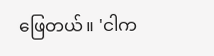ဖြေတယ်။ 'ငါက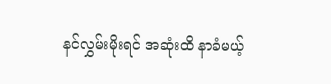နင်လွှမ်းမိုးရင် အဆုံးထိ နာခံမယ့်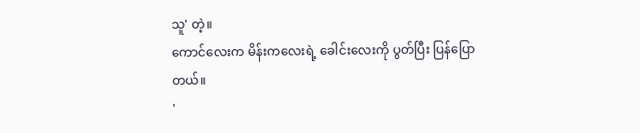သူ' တဲ့။
ကောင်လေးက မိန်းကလေးရဲ့ ခေါင်းလေးကို ပွတ်ပြီး ပြန်ပြောတယ်။
'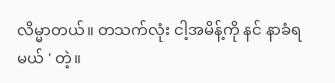လိမ္မာတယ်။ တသက်လုံး ငါ့အမိန့်ကို နင် နာခံရမယ် ' တဲ့။